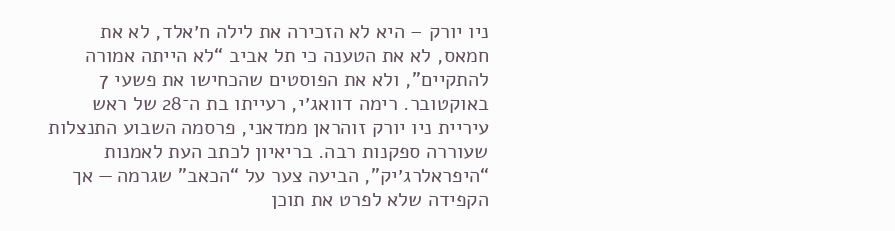ניו יורק – היא לא הזכירה את לילה ח׳אלד, לא את חמאס, לא את הטענה כי תל אביב “לא הייתה אמורה להתקיים”, ולא את הפוסטים שהכחישו את פשעי 7 באוקטובר. רימה דוואג׳י, רעייתו בת ה־28 של ראש עיריית ניו יורק זוהראן ממדאני, פרסמה השבוע התנצלות שעוררה ספקנות רבה. בריאיון לכתב העת לאמנות “היפראלרג׳יק”, הביעה צער על “הכאב” שגרמה — אך הקפידה שלא לפרט את תוכן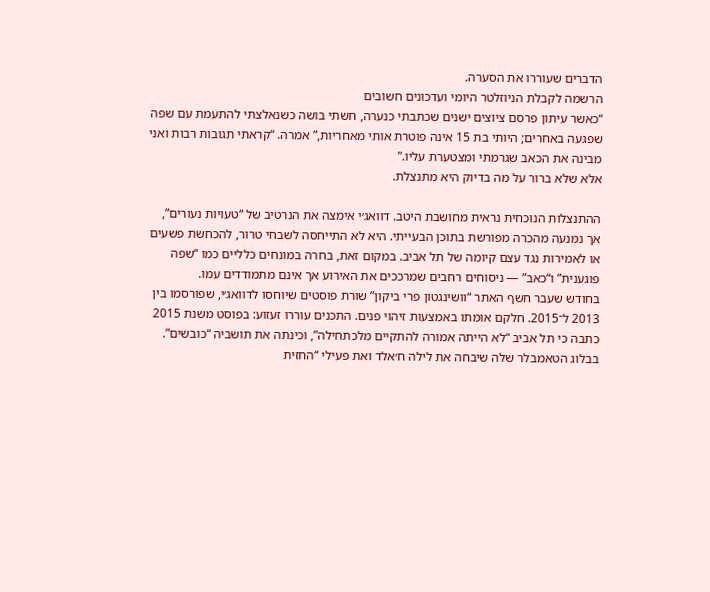הדברים שעוררו את הסערה.
הרשמה לקבלת הניוזלטר היומי ועדכונים חשובים
“כאשר עיתון פרסם ציוצים ישנים שכתבתי כנערה, חשתי בושה כשנאלצתי להתעמת עם שפה שפגעה באחרים; היותי בת 15 אינה פוטרת אותי מאחריות,” אמרה. “קראתי תגובות רבות ואני מבינה את הכאב שגרמתי ומצטערת עליו.”
אלא שלא ברור על מה בדיוק היא מתנצלת.

ההתנצלות הנוכחית נראית מחושבת היטב. דוואג׳י אימצה את הנרטיב של “טעויות נעורים”, אך נמנעה מהכרה מפורשת בתוכן הבעייתי. היא לא התייחסה לשבחי טרור, להכחשת פשעים או לאמירות נגד עצם קיומה של תל אביב. במקום זאת, בחרה במונחים כלליים כמו “שפה פוגענית” ו“כאב” — ניסוחים רחבים שמרככים את האירוע אך אינם מתמודדים עמו.
בחודש שעבר חשף האתר “וושינגטון פרי ביקון” שורת פוסטים שיוחסו לדוואג׳י, שפורסמו בין 2013 ל־2015. חלקם אומתו באמצעות זיהוי פנים. התכנים עוררו זעזוע: בפוסט משנת 2015 כתבה כי תל אביב “לא הייתה אמורה להתקיים מלכתחילה”, וכינתה את תושביה “כובשים”. בבלוג הטאמבלר שלה שיבחה את לילה ח׳אלד ואת פעילי “החזית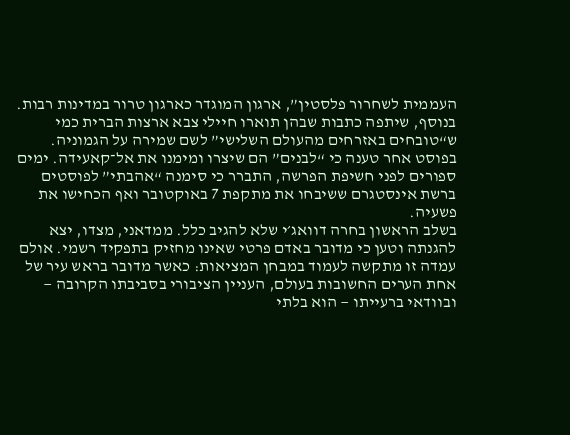העממית לשחרור פלסטין”, ארגון המוגדר כארגון טרור במדינות רבות.
בנוסף, שיתפה כתבות שבהן תוארו חיילי צבא ארצות הברית כמי ש“טובחים באזרחים מהעולם השלישי” לשם שמירה על הגמוניה. בפוסט אחר טענה כי “לבנים” הם שיצרו ומימנו את אל־קאעידה. ימים ספורים לפני חשיפת הפרשה, התברר כי סימנה “אהבתי” לפוסטים ברשת אינסטגרם ששיבחו את מתקפת 7 באוקטובר ואף הכחישו את פשעיה.
בשלב הראשון בחרה דוואג׳י שלא להגיב כלל. ממדאני, מצדו, יצא להגנתה וטען כי מדובר באדם פרטי שאינו מחזיק בתפקיד רשמי. אולם עמדה זו מתקשה לעמוד במבחן המציאות: כאשר מדובר בראש עיר של אחת הערים החשובות בעולם, העניין הציבורי בסביבתו הקרובה — ובוודאי ברעייתו — הוא בלתי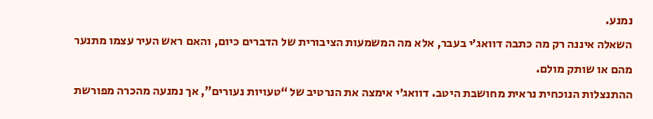נמנע.
השאלה איננה רק מה כתבה דוואג׳י בעבר, אלא מה המשמעות הציבורית של הדברים כיום, והאם ראש העיר עצמו מתנער מהם או שותק מולם.
ההתנצלות הנוכחית נראית מחושבת היטב. דוואג׳י אימצה את הנרטיב של “טעויות נעורים”, אך נמנעה מהכרה מפורשת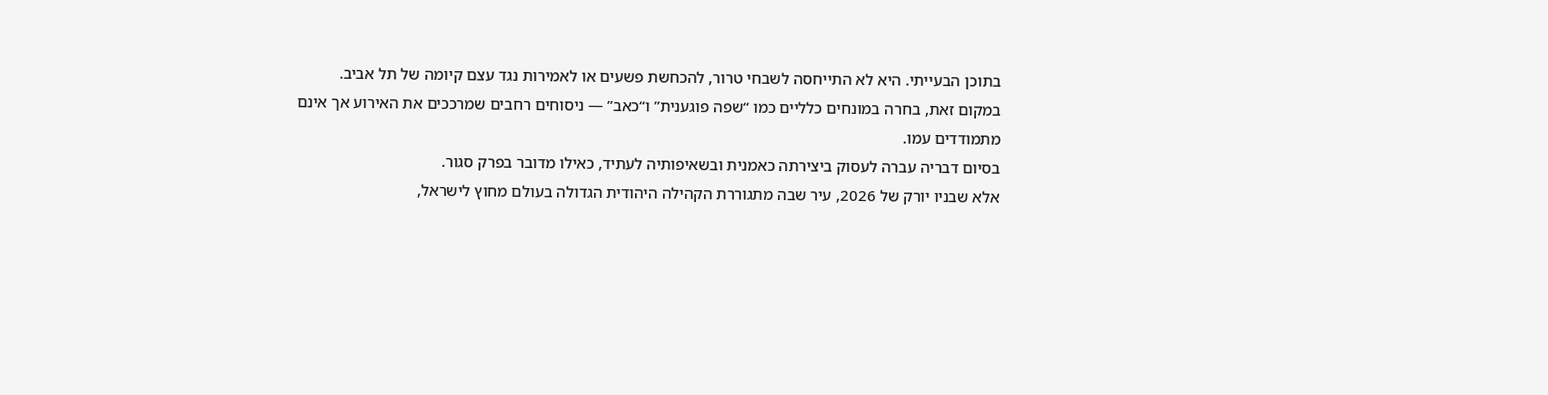בתוכן הבעייתי. היא לא התייחסה לשבחי טרור, להכחשת פשעים או לאמירות נגד עצם קיומה של תל אביב. במקום זאת, בחרה במונחים כלליים כמו “שפה פוגענית” ו“כאב” — ניסוחים רחבים שמרככים את האירוע אך אינם מתמודדים עמו.
בסיום דבריה עברה לעסוק ביצירתה כאמנית ובשאיפותיה לעתיד, כאילו מדובר בפרק סגור.
אלא שבניו יורק של 2026, עיר שבה מתגוררת הקהילה היהודית הגדולה בעולם מחוץ לישראל,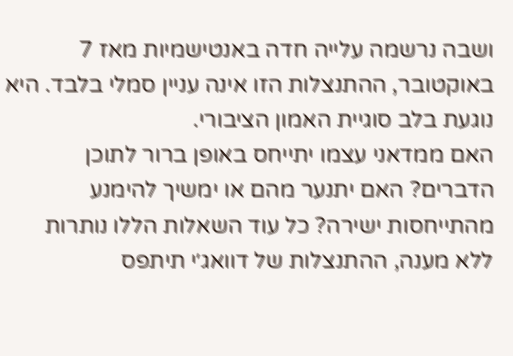ושבה נרשמה עלייה חדה באנטישמיות מאז 7 באוקטובר, ההתנצלות הזו אינה עניין סמלי בלבד. היא נוגעת בלב סוגיית האמון הציבורי.
האם ממדאני עצמו יתייחס באופן ברור לתוכן הדברים? האם יתנער מהם או ימשיך להימנע מהתייחסות ישירה? כל עוד השאלות הללו נותרות ללא מענה, ההתנצלות של דוואג׳י תיתפס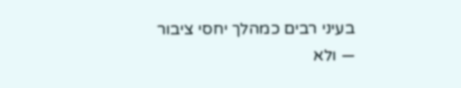בעיני רבים כמהלך יחסי ציבור — ולא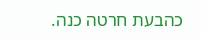כהבעת חרטה כנה.